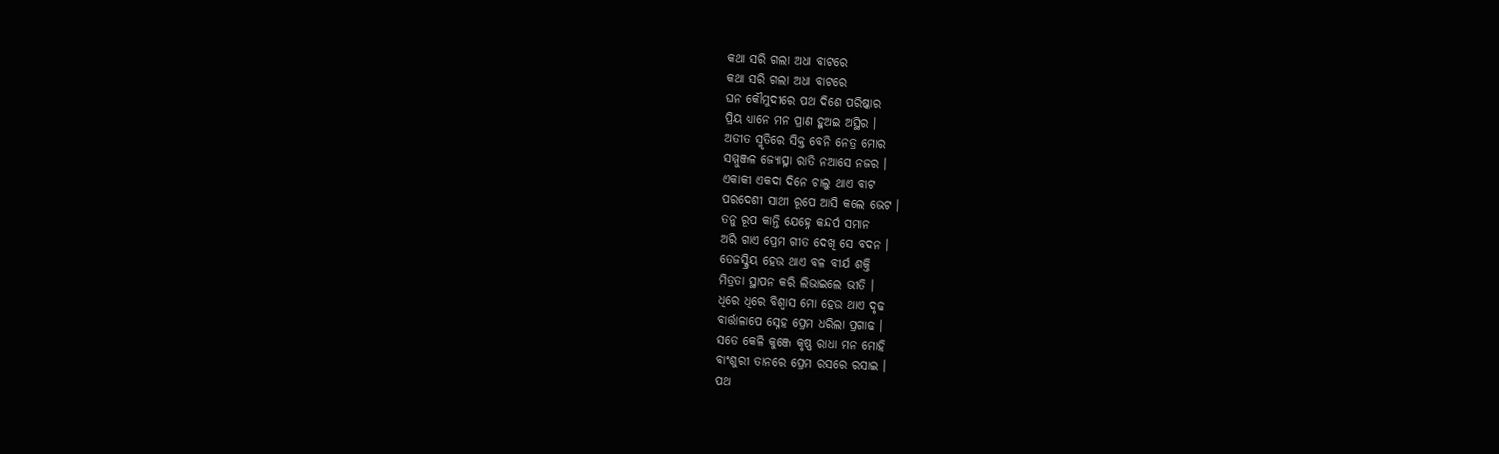କଥା ସରି ଗଲା ଅଧା ବାଟରେ
କଥା ସରି ଗଲା ଅଧା ବାଟରେ
ଘନ କୌମୁଦୀରେ ପଥ ଦିଶେ ପରିଷ୍କାର
ପ୍ରିୟ ଧ୍ୟାନେ ମନ ପ୍ରାଣ ହୁଅଇ ଅସ୍ଥିର ।
ଅତୀତ ସ୍ମୃତିରେ ସିକ୍ତ ବେନି ନେତ୍ର ମୋର
ସମ୍ମୁଞ୍ଜଳ ଜ୍ୟୋତ୍ସ୍ନା ରାତି ନଆସେ ନଜର ।
ଏକାକୀ ଏକଦା ଦିନେ ଚାଲୁ ଥାଏ ବାଟ
ପରଦେଶୀ ସାଥୀ ରୂପେ ଆସି କଲେ ଭେଟ ।
ତନୁ ରୂପ କାନ୍ତି ଯେହ୍ନେ କନ୍ଦର୍ପ ସମାନ
ଅରି ଗାଏ ପ୍ରେମ ଗୀତ ଦେଖି ସେ ବଦନ ।
ତେଜସ୍କ୍ରିୟ ହେଉ ଥାଏ ବଳ ବୀର୍ଯ ଶକ୍ତି
ମିତ୍ରତା ସ୍ଥାପନ କରି ଲିଭାଇଲେ ଭୀତି ।
ଧିରେ ଧିରେ ବିଶ୍ୱାସ ମୋ ହେଉ ଥାଏ ଦୃଢ
ବାର୍ତ୍ତାଳାପେ ସ୍ନେହ ପ୍ରେମ ଧରିଲା ପ୍ରଗାଢ ।
ସତେ କେଳି କୁଞ୍ଜେ କୃଷ୍ଣ ରାଧା ମନ ମୋହି
ବାଂଶୁରୀ ତାନରେ ପ୍ରେମ ରସରେ ରସାଇ ।
ପଥ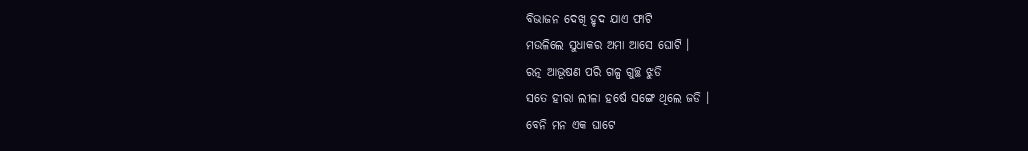ବିଭାଜନ ଦେଖି ହୃଦ ଯାଏ ଫାଟି
ମଉଳିଲେ ସୁଧାକର ଅମା ଆସେ ଘୋଟି ।
ରତ୍ନ ଆଭୂଷଣ ପରି ଗଳ୍ପ ଗୁଚ୍ଛ ଝୁଡି
ସତେ ହୀରା ଲୀଳା ହର୍ଷେ ସଙ୍ଗେ ଥିଲେ ଜଡି ।
ବେନି ମନ ଏକ ଘାଟେ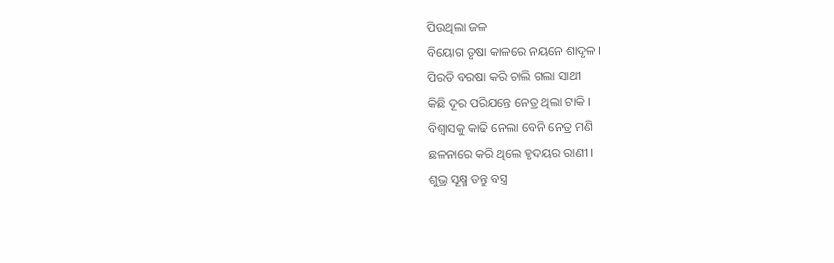ପିଉଥିଲା ଜଳ
ବିୟୋଗ ତୃଷା କାଳରେ ନୟନେ ଶାଦୃଳ ।
ପିରତି ବରଷା କରି ଚାଲି ଗଲା ସାଥୀ
କିଛି ଦୂର ପରିଯନ୍ତେ ନେତ୍ର ଥିଲା ଟାକି ।
ବିଶ୍ୱାସକୁ କାଢି ନେଲା ବେନି ନେତ୍ର ମଣି
ଛଳନାରେ କରି ଥିଲେ ହୃଦୟର ରାଣୀ ।
ଶୁଭ୍ର ସୂକ୍ଷ୍ମ ତନ୍ତୁ ବସ୍ତ୍ର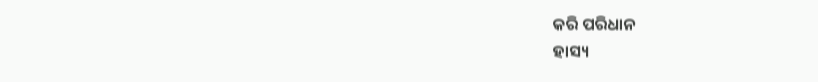କରି ପରିଧାନ
ହାସ୍ୟ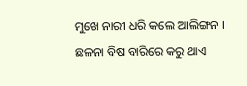ମୁଖେ ନାରୀ ଧରି କଲେ ଆଲିଙ୍ଗନ ।
ଛଳନା ବିଷ ବାରିରେ କରୁ ଥାଏ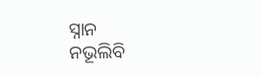ସ୍ନାନ
ନଭୂଲିବି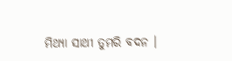ମିଥ୍ୟା ସାଥୀ ତୁମରି ବଦନ ।